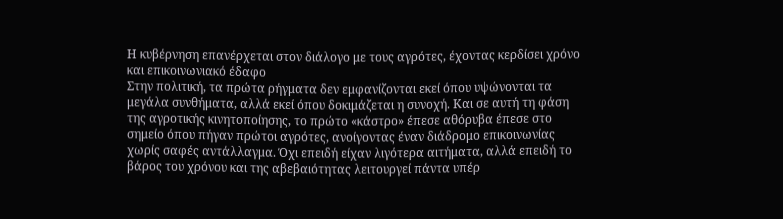Η κυβέρνηση επανέρχεται στον διάλογο με τους αγρότες, έχοντας κερδίσει χρόνο και επικοινωνιακό έδαφο
Στην πολιτική, τα πρώτα ρήγματα δεν εμφανίζονται εκεί όπου υψώνονται τα μεγάλα συνθήματα, αλλά εκεί όπου δοκιμάζεται η συνοχή. Και σε αυτή τη φάση της αγροτικής κινητοποίησης, το πρώτο «κάστρο» έπεσε αθόρυβα έπεσε στο σημείο όπου πήγαν πρώτοι αγρότες, ανοίγοντας έναν διάδρομο επικοινωνίας χωρίς σαφές αντάλλαγμα. Όχι επειδή είχαν λιγότερα αιτήματα, αλλά επειδή το βάρος του χρόνου και της αβεβαιότητας λειτουργεί πάντα υπέρ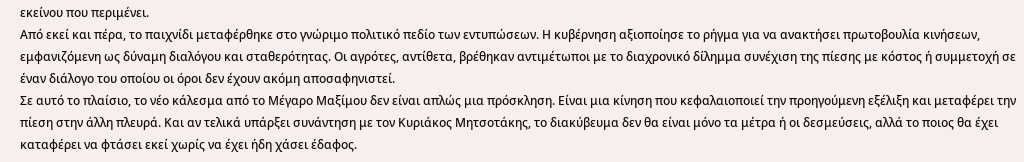εκείνου που περιμένει.
Από εκεί και πέρα, το παιχνίδι μεταφέρθηκε στο γνώριμο πολιτικό πεδίο των εντυπώσεων. Η κυβέρνηση αξιοποίησε το ρήγμα για να ανακτήσει πρωτοβουλία κινήσεων, εμφανιζόμενη ως δύναμη διαλόγου και σταθερότητας. Οι αγρότες, αντίθετα, βρέθηκαν αντιμέτωποι με το διαχρονικό δίλημμα συνέχιση της πίεσης με κόστος ή συμμετοχή σε έναν διάλογο του οποίου οι όροι δεν έχουν ακόμη αποσαφηνιστεί.
Σε αυτό το πλαίσιο, το νέο κάλεσμα από το Μέγαρο Μαξίμου δεν είναι απλώς μια πρόσκληση. Είναι μια κίνηση που κεφαλαιοποιεί την προηγούμενη εξέλιξη και μεταφέρει την πίεση στην άλλη πλευρά. Και αν τελικά υπάρξει συνάντηση με τον Κυριάκος Μητσοτάκης, το διακύβευμα δεν θα είναι μόνο τα μέτρα ή οι δεσμεύσεις, αλλά το ποιος θα έχει καταφέρει να φτάσει εκεί χωρίς να έχει ήδη χάσει έδαφος.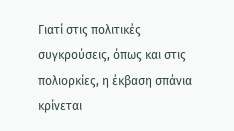Γιατί στις πολιτικές συγκρούσεις, όπως και στις πολιορκίες, η έκβαση σπάνια κρίνεται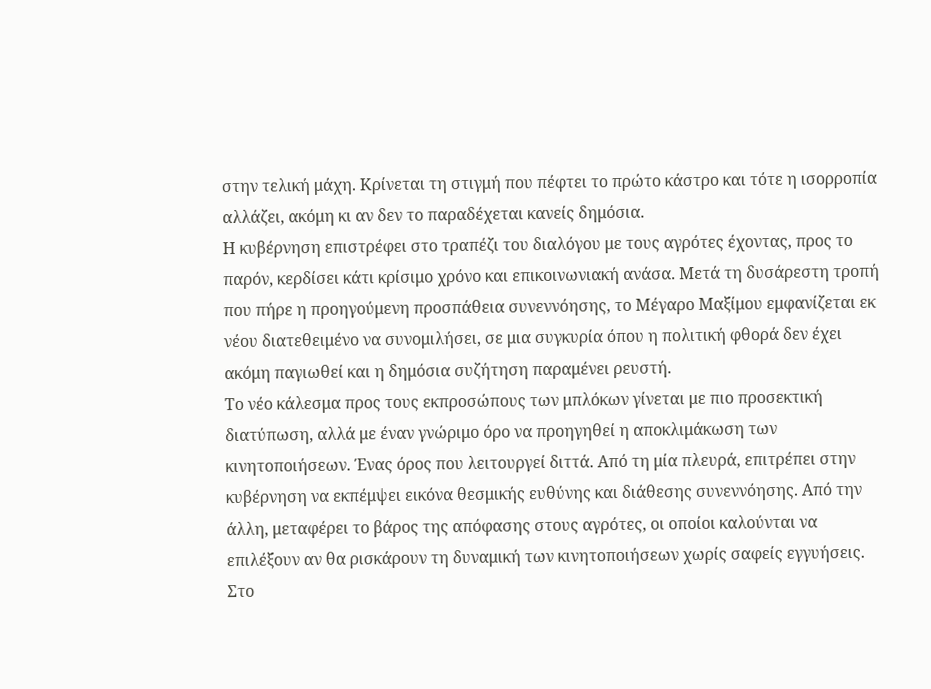στην τελική μάχη. Κρίνεται τη στιγμή που πέφτει το πρώτο κάστρο και τότε η ισορροπία αλλάζει, ακόμη κι αν δεν το παραδέχεται κανείς δημόσια.
Η κυβέρνηση επιστρέφει στο τραπέζι του διαλόγου με τους αγρότες έχοντας, προς το παρόν, κερδίσει κάτι κρίσιμο χρόνο και επικοινωνιακή ανάσα. Μετά τη δυσάρεστη τροπή που πήρε η προηγούμενη προσπάθεια συνεννόησης, το Μέγαρο Μαξίμου εμφανίζεται εκ νέου διατεθειμένο να συνομιλήσει, σε μια συγκυρία όπου η πολιτική φθορά δεν έχει ακόμη παγιωθεί και η δημόσια συζήτηση παραμένει ρευστή.
Το νέο κάλεσμα προς τους εκπροσώπους των μπλόκων γίνεται με πιο προσεκτική διατύπωση, αλλά με έναν γνώριμο όρο να προηγηθεί η αποκλιμάκωση των κινητοποιήσεων. Ένας όρος που λειτουργεί διττά. Από τη μία πλευρά, επιτρέπει στην κυβέρνηση να εκπέμψει εικόνα θεσμικής ευθύνης και διάθεσης συνεννόησης. Από την άλλη, μεταφέρει το βάρος της απόφασης στους αγρότες, οι οποίοι καλούνται να επιλέξουν αν θα ρισκάρουν τη δυναμική των κινητοποιήσεων χωρίς σαφείς εγγυήσεις.
Στο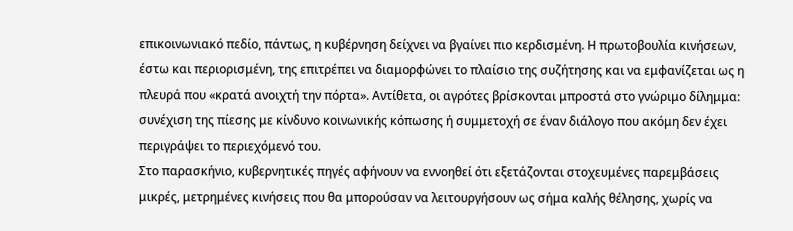επικοινωνιακό πεδίο, πάντως, η κυβέρνηση δείχνει να βγαίνει πιο κερδισμένη. Η πρωτοβουλία κινήσεων, έστω και περιορισμένη, της επιτρέπει να διαμορφώνει το πλαίσιο της συζήτησης και να εμφανίζεται ως η πλευρά που «κρατά ανοιχτή την πόρτα». Αντίθετα, οι αγρότες βρίσκονται μπροστά στο γνώριμο δίλημμα: συνέχιση της πίεσης με κίνδυνο κοινωνικής κόπωσης ή συμμετοχή σε έναν διάλογο που ακόμη δεν έχει περιγράψει το περιεχόμενό του.
Στο παρασκήνιο, κυβερνητικές πηγές αφήνουν να εννοηθεί ότι εξετάζονται στοχευμένες παρεμβάσεις μικρές, μετρημένες κινήσεις που θα μπορούσαν να λειτουργήσουν ως σήμα καλής θέλησης, χωρίς να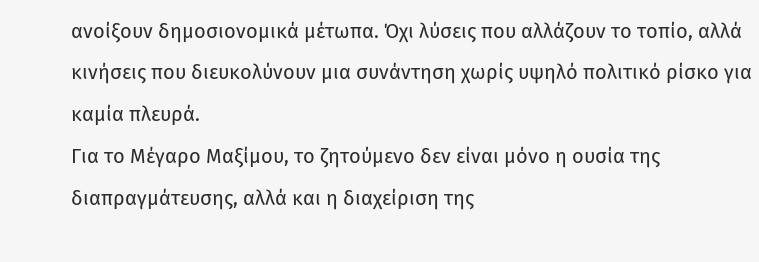ανοίξουν δημοσιονομικά μέτωπα. Όχι λύσεις που αλλάζουν το τοπίο, αλλά κινήσεις που διευκολύνουν μια συνάντηση χωρίς υψηλό πολιτικό ρίσκο για καμία πλευρά.
Για το Μέγαρο Μαξίμου, το ζητούμενο δεν είναι μόνο η ουσία της διαπραγμάτευσης, αλλά και η διαχείριση της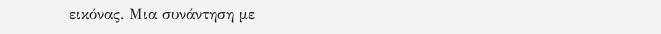εικόνας. Μια συνάντηση με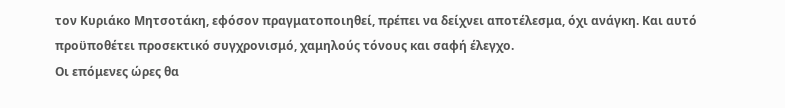τον Κυριάκο Μητσοτάκη, εφόσον πραγματοποιηθεί, πρέπει να δείχνει αποτέλεσμα, όχι ανάγκη. Και αυτό προϋποθέτει προσεκτικό συγχρονισμό, χαμηλούς τόνους και σαφή έλεγχο.
Οι επόμενες ώρες θα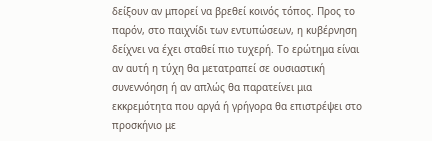δείξουν αν μπορεί να βρεθεί κοινός τόπος. Προς το παρόν, στο παιχνίδι των εντυπώσεων, η κυβέρνηση δείχνει να έχει σταθεί πιο τυχερή. Το ερώτημα είναι αν αυτή η τύχη θα μετατραπεί σε ουσιαστική συνεννόηση ή αν απλώς θα παρατείνει μια εκκρεμότητα που αργά ή γρήγορα θα επιστρέψει στο προσκήνιο με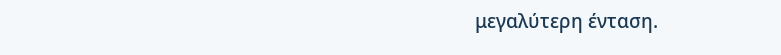μεγαλύτερη ένταση.